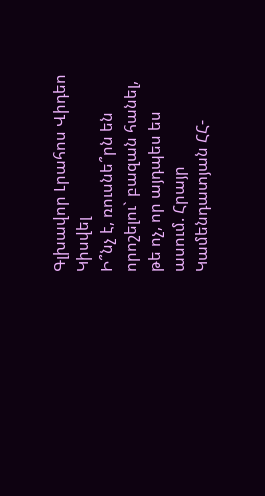Գլխավոր Լրահոս Վիդեո Կիսվել
Ի՞նչ է, ռուսնե՞րն են որոշելու` բազան հանել, թե ոչ, որ այդպես ես ասում. Հրայր Կամենդատյան ՀՀ-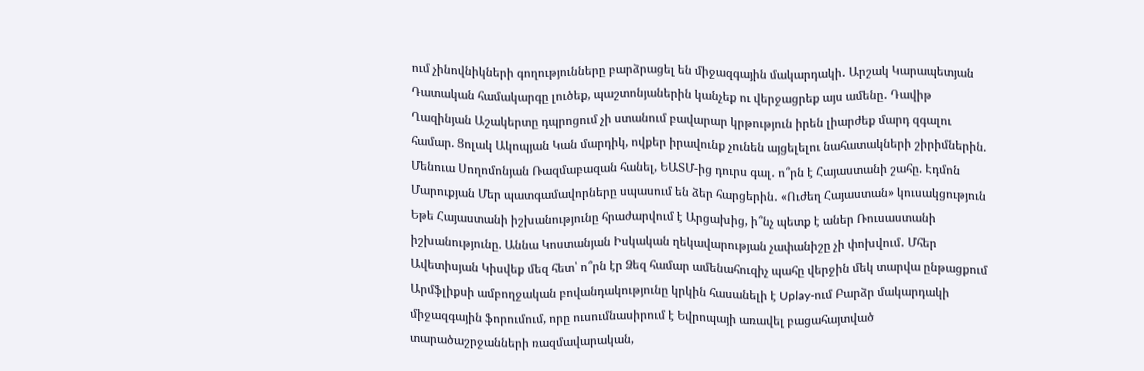ում չինովնիկների գողությունները բարձրացել են միջազգային մակարդակի․ Արշակ Կարապետյան Դատական համակարգը լուծեք, պաշտոնյաներին կանչեք ու վերջացրեք այս ամենը․ Դավիթ Ղազինյան Աշակերտը դպրոցում չի ստանում բավարար կրթություն իրեն լիարժեք մարդ զգալու համար. Ցոլակ Ակոպյան Կան մարդիկ, ովքեր իրավունք չունեն այցելելու նահատակների շիրիմներին. Մենուա Սողոմոնյան Ռազմաբազան հանել, ԵԱՏՄ-ից դուրս գալ․ ո՞րն է Հայաստանի շահը. Էդմոն Մարուքյան Մեր պատգամավորները սպասում են ձեր հարցերին․ «Ուժեղ Հայաստան» կուսակցություն Եթե Հայաստանի իշխանությունը հրաժարվում է Արցախից, ի՞նչ պետք է աներ Ռուսաստանի իշխանությունը. Աննա Կոստանյան Իսկական ղեկավարության չափանիշը չի փոխվում․ Մհեր Ավետիսյան Կիսվեք մեզ հետ՝ ո՞րն էր Ձեզ համար ամենահուզիչ պահը վերջին մեկ տարվա ընթացքում Արմֆլիքսի ամբողջական բովանդակությունը կրկին հասանելի է Uplay-ում Բարձր մակարդակի միջազգային ֆորումում, որը ուսումնասիրում է Եվրոպայի առավել բացահայտված տարածաշրջանների ռազմավարական,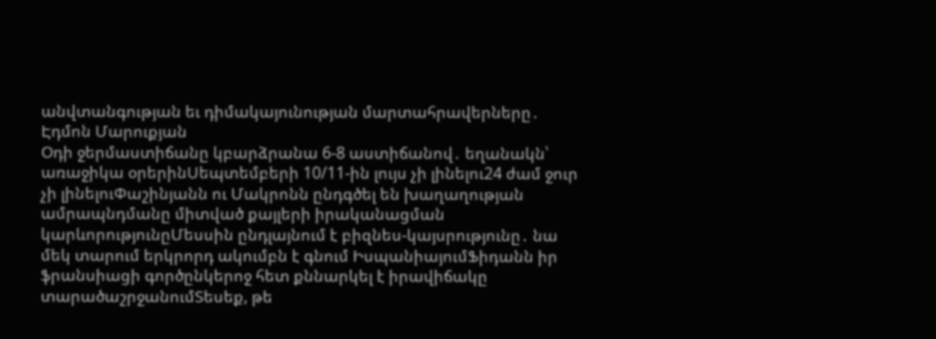անվտանգության եւ դիմակայունության մարտահրավերները․ Էդմոն Մարուքյան
Օդի ջերմաստիճանը կբարձրանա 6-8 աստիճանով․ եղանակն՝ առաջիկա օրերինՍեպտեմբերի 10/11-ին լույս չի լինելու24 ժամ ջուր չի լինելուՓաշինյանն ու Մակրոնն ընդգծել են խաղաղության ամրապնդմանը միտված քայլերի իրականացման կարևորությունըՄեսսին ընդլայնում է բիզնես-կայսրությունը․ նա մեկ տարում երկրորդ ակումբն է գնում ԻսպանիայումՖիդանն իր ֆրանսիացի գործընկերոջ հետ քննարկել է իրավիճակը տարածաշրջանումՏեսեք, թե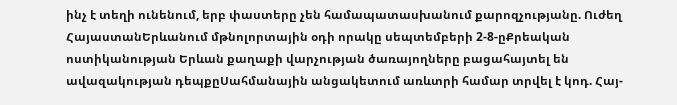ինչ է տեղի ունենում, երբ փաստերը չեն համապատասխանում քարոզչությանը. Ուժեղ ՀայաստանԵրևանում մթնոլորտային օդի որակը սեպտեմբերի 2-8-ըՔրեական ոստիկանության Երևան քաղաքի վարչության ծառայողները բացահայտել են ավազակության դեպքըՍահմանային անցակետում առևտրի համար տրվել է կոդ. Հայ-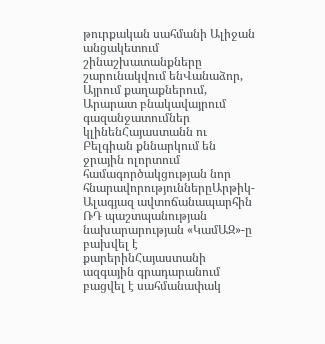թուրքական սահմանի Ալիջան անցակետում շինաշխատանքները շարունակվում ենՎանաձոր, Այրում քաղաքներում, Արարատ բնակավայրում գազանջատումներ կլինենՀայաստանն ու Բելգիան քննարկում են ջրային ոլորտում համագործակցության նոր հնարավորություններըԱրթիկ-Ալագյազ ավտոճանապարհին ՌԴ պաշտպանության նախարարության «ԿամԱԶ»-ը բախվել է քարերինՀայաստանի ազգային գրադարանում բացվել է սահմանափակ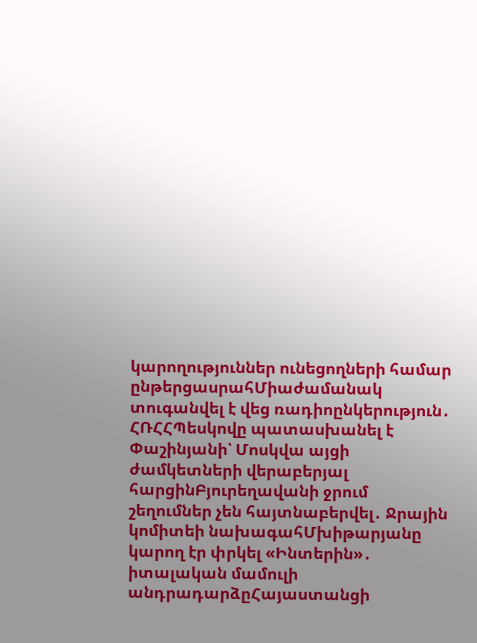կարողություններ ունեցողների համար ընթերցասրահՄիաժամանակ տուգանվել է վեց ռադիոընկերություն․ ՀՌՀՀՊեսկովը պատասխանել է Փաշինյանի՝ Մոսկվա այցի ժամկետների վերաբերյալ հարցինԲյուրեղավանի ջրում շեղումներ չեն հայտնաբերվել․ Ջրային կոմիտեի նախագահՄխիթարյանը կարող էր փրկել «Ինտերին»․ իտալական մամուլի անդրադարձըՀայաստանցի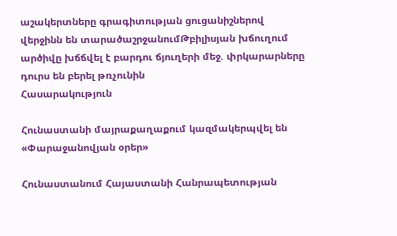աշակերտները գրագիտության ցուցանիշներով վերջինն են տարածաշրջանումԹբիլիսյան խճուղում արծիվը խճճվել է բարդու ճյուղերի մեջ. փրկարարները դուրս են բերել թռչունին
Հասարակություն

Հունաստանի մայրաքաղաքում կազմակերպվել են «Փարաջանովյան օրեր»

Հունաստանում Հայաստանի Հանրապետության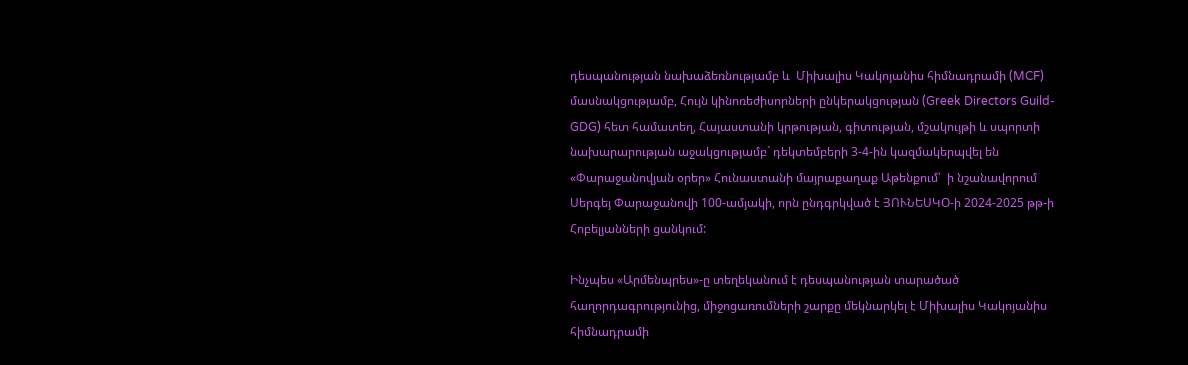դեսպանության նախաձեռնությամբ և  Միխալիս Կակոյանիս հիմնադրամի (MCF) մասնակցությամբ, Հույն կինոռեժիսորների ընկերակցության (Greek Directors Guild-GDG) հետ համատեղ, Հայաստանի կրթության, գիտության, մշակույթի և սպորտի նախարարության աջակցությամբ` դեկտեմբերի 3-4-ին կազմակերպվել են «Փարաջանովյան օրեր» Հունաստանի մայրաքաղաք Աթենքում՝  ի նշանավորում Սերգեյ Փարաջանովի 100-ամյակի, որն ընդգրկված է ՅՈՒՆԵՍԿO-ի 2024-2025 թթ-ի Հոբելյանների ցանկում:

Ինչպես «Արմենպրես»-ը տեղեկանում է դեսպանության տարածած հաղորդագրությունից, միջոցառումների շարքը մեկնարկել է Միխալիս Կակոյանիս հիմնադրամի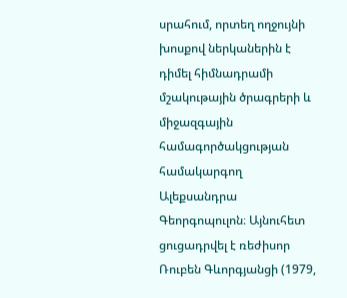սրահում, որտեղ ողջույնի խոսքով ներկաներին է դիմել հիմնադրամի մշակութային ծրագրերի և միջազգային համագործակցության համակարգող Ալեքսանդրա Գեորգոպուլոն։ Այնուհետ ցուցադրվել է ռեժիսոր Ռուբեն Գևորգյանցի (1979,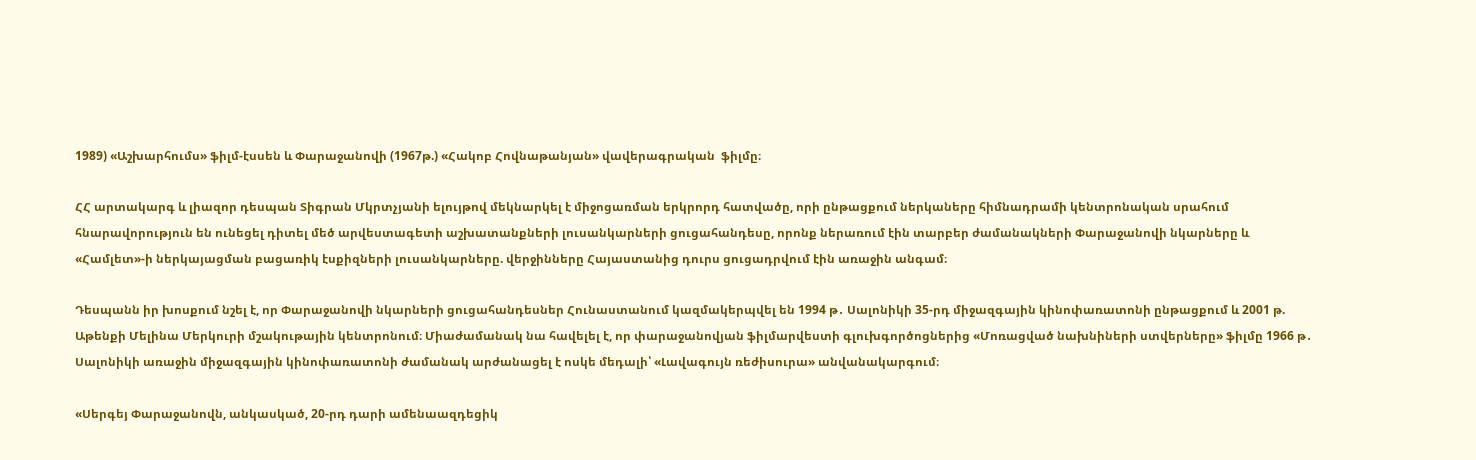1989) «Աշխարհումս» ֆիլմ-էսսեն և Փարաջանովի (1967թ.) «Հակոբ Հովնաթանյան» վավերագրական  ֆիլմը։

ՀՀ արտակարգ և լիազոր դեսպան Տիգրան Մկրտչյանի ելույթով մեկնարկել է միջոցառման երկրորդ հատվածը, որի ընթացքում ներկաները հիմնադրամի կենտրոնական սրահում հնարավորություն են ունեցել դիտել մեծ արվեստագետի աշխատանքների լուսանկարների ցուցահանդեսը, որոնք ներառում էին տարբեր ժամանակների Փարաջանովի նկարները և «Համլետ»-ի ներկայացման բացառիկ էսքիզների լուսանկարները. վերջինները Հայաստանից դուրս ցուցադրվում էին առաջին անգամ։

Դեսպանն իր խոսքում նշել է, որ Փարաջանովի նկարների ցուցահանդեսներ Հունաստանում կազմակերպվել են 1994 թ․ Սալոնիկի 35-րդ միջազգային կինոփառատոնի ընթացքում և 2001 թ. Աթենքի Մելինա Մերկուրի մշակութային կենտրոնում։ Միաժամանակ նա հավելել է, որ փարաջանովյան ֆիլմարվեստի գլուխգործոցներից «Մոռացված նախնիների ստվերները» ֆիլմը 1966 թ․ Սալոնիկի առաջին միջազգային կինոփառատոնի ժամանակ արժանացել է ոսկե մեդալի՝ «Լավագույն ռեժիսուրա» անվանակարգում։

«Սերգեյ Փարաջանովն, անկասկած, 20-րդ դարի ամենաազդեցիկ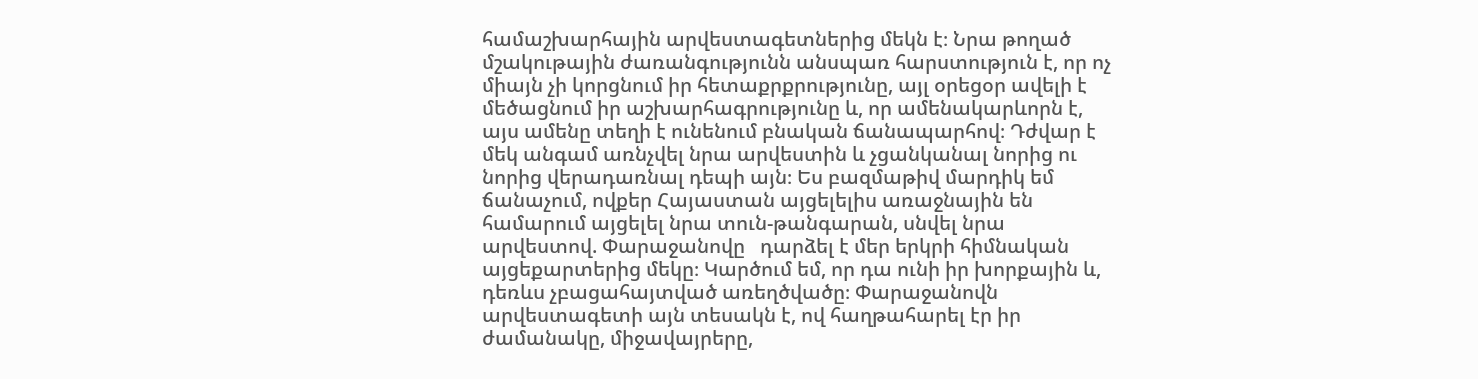համաշխարհային արվեստագետներից մեկն է։ Նրա թողած մշակութային ժառանգությունն անսպառ հարստություն է, որ ոչ միայն չի կորցնում իր հետաքրքրությունը, այլ օրեցօր ավելի է մեծացնում իր աշխարհագրությունը և, որ ամենակարևորն է, այս ամենը տեղի է ունենում բնական ճանապարհով։ Դժվար է մեկ անգամ առնչվել նրա արվեստին և չցանկանալ նորից ու նորից վերադառնալ դեպի այն։ Ես բազմաթիվ մարդիկ եմ ճանաչում, ովքեր Հայաստան այցելելիս առաջնային են համարում այցելել նրա տուն-թանգարան, սնվել նրա արվեստով. Փարաջանովը   դարձել է մեր երկրի հիմնական այցեքարտերից մեկը։ Կարծում եմ, որ դա ունի իր խորքային և, դեռևս չբացահայտված առեղծվածը։ Փարաջանովն արվեստագետի այն տեսակն է, ով հաղթահարել էր իր ժամանակը, միջավայրերը,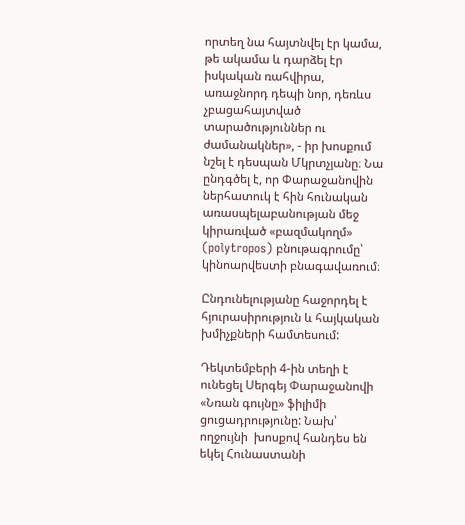որտեղ նա հայտնվել էր կամա, թե ակամա և դարձել էր իսկական ռահվիրա, առաջնորդ դեպի նոր, դեռևս չբացահայտված տարածություններ ու ժամանակներ», - իր խոսքում նշել է դեսպան Մկրտչյանը։ Նա ընդգծել է, որ Փարաջանովին ներհատուկ է հին հունական առասպելաբանության մեջ կիրառված «բազմակողմ» (polytropos) բնութագրումը՝ կինոարվեստի բնագավառում։

Ընդունելությանը հաջորդել է հյուրասիրություն և հայկական խմիչքների համտեսում:

Դեկտեմբերի 4-ին տեղի է ունեցել Սերգեյ Փարաջանովի «Նռան գույնը» ֆիլիմի ցուցադրությունը: Նախ՝ ողջույնի  խոսքով հանդես են եկել Հունաստանի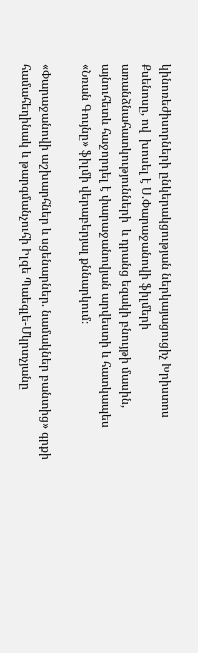կինոռեժիսորների ընկերակցության ներկայացուցիչ Խրիստոս Քսենոսը, ով  խոսել է Ս.Փարաջանովի ֆիլմերի առանձնահատկությունների  և դրանց եզակի բնույթի մասին, այնուհետև հաջորդել է փարաջանովյան արվեստի և հատկապես «Նռան Գույնը» ֆիլմի վերաբերյալ քննարկում։

«Փարաջանովի աշխարհներ և սցենարներ. նամակներ բանտից» գրքի համահեղինակ և թարգմանչուհի Իլզե Պաեգլե-Մկրտչյանը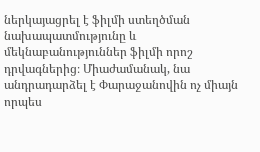ներկայացրել է ֆիլմի ստեղծման նախապատմությունը և մեկնաբանություններ ֆիլմի որոշ դրվագներից։ Միաժամանակ, նա անդրադարձել է Փարաջանովին ոչ միայն որպես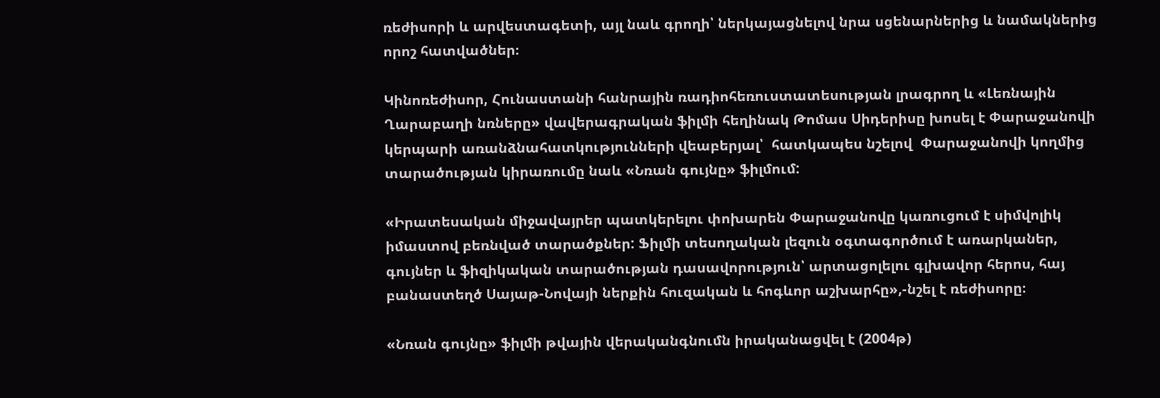ռեժիսորի և արվեստագետի, այլ նաև գրողի՝ ներկայացնելով նրա սցենարներից և նամակներից որոշ հատվածներ։

Կինոռեժիսոր, Հունաստանի հանրային ռադիոհեռուստատեսության լրագրող և «Լեռնային Ղարաբաղի նռները» վավերագրական ֆիլմի հեղինակ Թոմաս Սիդերիսը խոսել է Փարաջանովի կերպարի առանձնահատկությունների վեաբերյալ՝  հատկապես նշելով  Փարաջանովի կողմից տարածության կիրառումը նաև «Նռան գույնը» ֆիլմում:

«Իրատեսական միջավայրեր պատկերելու փոխարեն Փարաջանովը կառուցում է սիմվոլիկ իմաստով բեռնված տարածքներ: Ֆիլմի տեսողական լեզուն օգտագործում է առարկաներ, գույներ և ֆիզիկական տարածության դասավորություն՝ արտացոլելու գլխավոր հերոս, հայ բանաստեղծ Սայաթ-Նովայի ներքին հուզական և հոգևոր աշխարհը»,-նշել է ռեժիսորը։

«Նռան գույնը» ֆիլմի թվային վերականգնումն իրականացվել է (2004թ)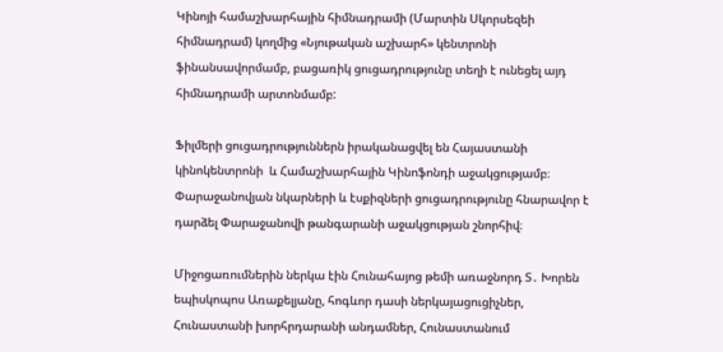Կինոյի համաշխարհային հիմնադրամի (Մարտին Սկորսեզեի հիմնադրամ) կողմից «Նյութական աշխարհ» կենտրոնի ֆինանսավորմամբ, բացառիկ ցուցադրությունը տեղի է ունեցել այդ հիմնադրամի արտոնմամբ:

Ֆիլմերի ցուցադրություններն իրականացվել են Հայաստանի կինոկենտրոնի  և Համաշխարհային Կինոֆոնդի աջակցությամբ։ Փարաջանովյան նկարների և էսքիզների ցուցադրությունը հնարավոր է դարձել Փարաջանովի թանգարանի աջակցության շնորհիվ։

Միջոցառումներին ներկա էին Հունահայոց թեմի առաջնորդ Տ․ Խորեն եպիսկոպոս Առաքելյանը, հոգևոր դասի ներկայացուցիչներ, Հունաստանի խորհրդարանի անդամներ, Հունաստանում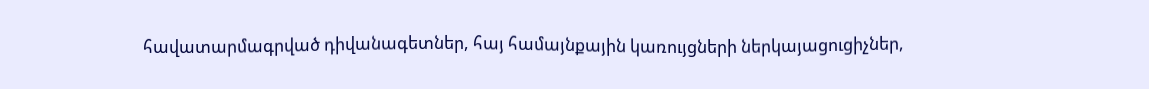հավատարմագրված դիվանագետներ, հայ համայնքային կառույցների ներկայացուցիչներ,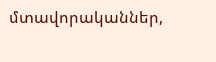մտավորականներ,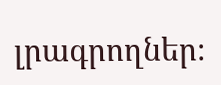լրագրողներ։